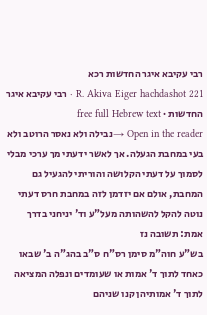רבי עקיבא איגר החדשות רכא
R. Akiva Eiger hachdashot 221 · רבי עקיבא איגר החדשות · free full Hebrew text
Open in the reader →נבילה ולא נאסר הרוטב ולא בעי במחבת הגעלה. אך לאשר ידעתי מך ערכי מבלי לסמוך על דעתי הקלושה והוריתי להגעיל גם המחבת, אולם אם יזדמן לזה במחבת חרס דעתי נוטה להקל להשהותה מעל"ע וד' יניחני בדרך אמת: תשובה נז
בש"ע חוה"מ סימן רס"ח ס"ב בהג"ה ב' שבאו כאחד לתוך ד' אמות או שעומדים ונפלה המציאה לתוך ד' אמותיהן קנו שניהם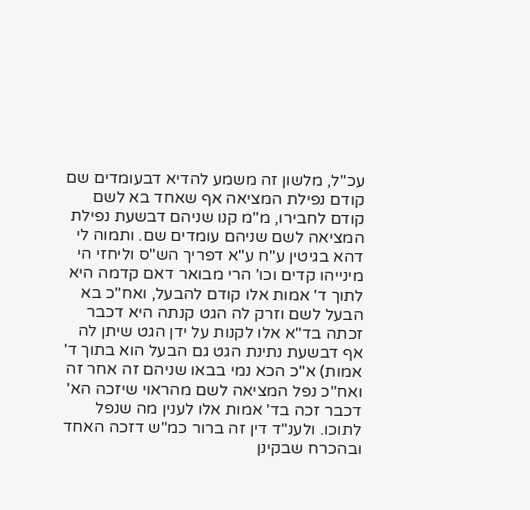עכ"ל, מלשון זה משמע להדיא דבעומדים שם קודם נפילת המציאה אף שאחד בא לשם קודם לחבירו, מ"מ קנו שניהם דבשעת נפילת המציאה לשם שניהם עומדים שם. ותמוה לי דהא בגיטין ע"ח ע"א דפריך הש"ס וליחזי הי מינייהו קדים וכו' הרי מבואר דאם קדמה היא לתוך ד' אמות אלו קודם להבעל, ואח"כ בא הבעל לשם וזרק לה הגט קנתה היא דכבר זכתה בד"א אלו לקנות על ידן הגט שיתן לה אף דבשעת נתינת הגט גם הבעל הוא בתוך ד' אמות) א"כ הכא נמי בבאו שניהם זה אחר זה ואח"כ נפל המציאה לשם מהראוי שיזכה הא' דכבר זכה בד' אמות אלו לענין מה שנפל לתוכו. ולענ"ד דין זה ברור כמ"ש דזכה האחד ובהכרח שבקינן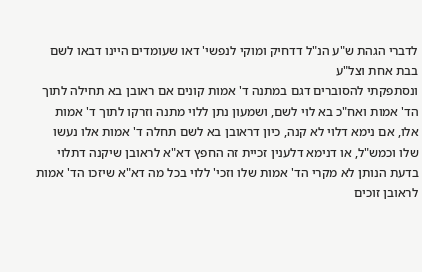לדברי הגהת ש"ע הנ"ל דדחיק ומוקי לנפשי' דאו שעומדים היינו דבאו לשם בבת אחת וצל"ע
ונסתפקתי להסוברים דגם במתנה ד' אמות קונים אם ראובן בא תחילה לתוך הד' אמות ואח"כ בא לוי לשם, ושמעון נתן ללוי מתנה וזרקו לתוך ד' אמות אלו, אם נימא דלוי לא קנה, כיון דראובן בא לשם תחלה ד' אמות אלו נעשו שלו וכמש"ל, או דנימא דלענין זכיית זה החפץ דא"א לראובן שיקנה דתלוי בדעת הנותן לא מקרי הד' אמות שלו וזכי' ללוי בכל מה דא"א שיזכו הד' אמות לראובן זוכים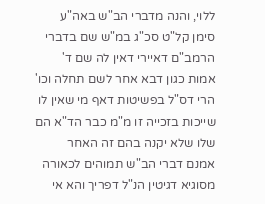ללוי, והנה מדברי הב"ש באה"ע סימן קל"ט סכ"ג במ"ש שם בדברי הרמב"ם דאיירי דאין לה שם ד' אמות כגון דבא אחר לשם תחלה וכו' הרי דס"ל בפשיטות דאף מי שאין לו שייכות בזכייה זו מ"מ כבר הד"א הם שלו שלא יקנה בהם זה האחר
אמנם דברי הב"ש תמוהים לכאורה מסוגיא דגיטין הנ"ל דפריך והא אי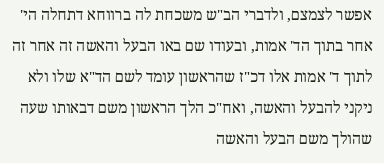אפשר לצמצם, ולדברי הב"ש משכחת לה ברווחא דתחלה הי' אחר בתוך הד' אמות, ובעודו שם באו הבעל והאשה זה אחר זה לתוך ד' אמות אלו דכ"ז שהראשון עומד לשם הד"א שלו ולא ניקני להבעל והאשה, ואח"כ הלך הראשון משם דבאותו שעה שהולך משם הבעל והאשה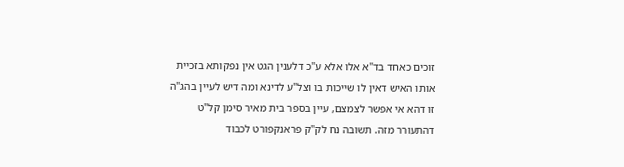זוכים כאחד בד"א אלו אלא ע"כ דלענין הגט אין נפקותא בזכיית אותו האיש דאין לו שייכות בו וצל"ע לדינא ומה דיש לעיין בהג"ה זו דהא אי אפשר לצמצם, עיין בספר בית מאיר סימן קל"ט דהתעורר מזה. תשובה נח לק"ק פראנקפורט לכבוד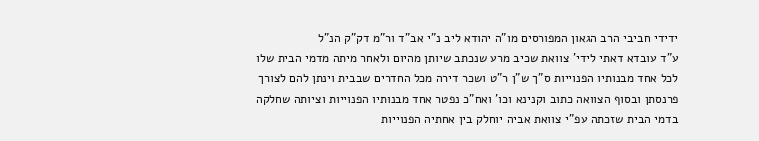ידידי חביבי הרב הגאון המפורסים מו"ה יהודא ליב נ"י אב"ד ור"מ דק"ק הנ"ל
ע"ד עובדא דאתי לידי' צוואת שכיב מרע שנכתב שיותן מהיום ולאחר מיתה מדמי הבית שלו לכל אחד מבנותיו הפנוייות ס"ך ש"ן ר"ט ושכר דירה מכל החדרים שבבית וינתן להם לצורך פרנסתן ובסוף הצוואה כתוב וקנינא וכו' ואח"כ נפטר אחד מבנותיו הפנוייות וציותה שחלקה בדמי הבית שזכתה עפ"י צוואת אביה יוחלק בין אחתיה הפנוייות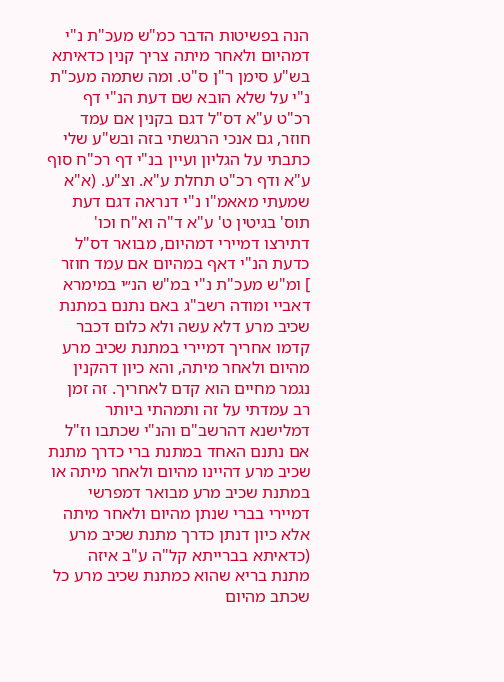הנה בפשיטות הדבר כמ"ש מעכ"ת נ"י דמהיום ולאחר מיתה צריך קנין כדאיתא בש"ע סימן ר"ן ס"ט. ומה שתמה מעכ"ת נ"י על שלא הובא שם דעת הנ"י דף רכ"ט ע"א דס"ל דגם בקנין אם עמד חוזר, גם אנכי הרגשתי בזה ובש"ע שלי כתבתי על הגליון ועיין בנ"י דף רכ"ח סוף ע"א ודף רכ"ט תחלת ע"א. וצ"ע. (א"א שמעתי מאאמ"ו נ"י דנראה דגם דעת תוס' בגיטין ט' ע"א ד"ה וא"ח וכו' דתירצו דמיירי דמהיום, מבואר דס"ל כדעת הנ"י דאף במהיום אם עמד חוזר
] ומ"ש מעכ"ת נ"י במ"ש הנ״י במימרא דאביי ומודה רשב"ג באם נתנם במתנת שכיב מרע דלא עשה ולא כלום דכבר קדמו אחריך דמיירי במתנת שכיב מרע מהיום ולאחר מיתה, והא כיון דהקנין נגמר מחיים הוא קדם לאחריך. זה זמן רב עמדתי על זה ותמהתי ביותר דמלישנא דהרשב"ם והנ"י שכתבו וז"ל אם נתנם האחד במתנת ברי כדרך מתנת שכיב מרע דהיינו מהיום ולאחר מיתה או במתנת שכיב מרע מבואר דמפרשי דמיירי בברי שנתן מהיום ולאחר מיתה אלא כיון דנתן כדרך מתנת שכיב מרע (כדאיתא בברייתא קל"ה ע"ב איזה מתנת בריא שהוא כמתנת שכיב מרע כל שכתב מהיום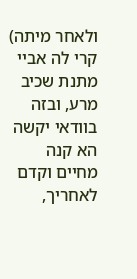ולאחר מיתה) קרי לה אביי מתנת שכיב מרע, ובזה בוודאי יקשה הא קנה מחיים וקדם לאחריך,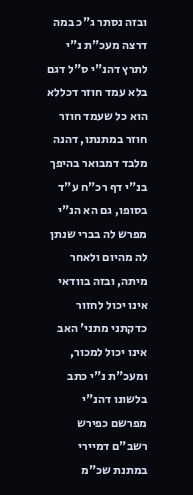ובזה נסתר ג"כ במה דרצה מעכ"ת נ"י לתרץ דהנ"י ס"ל דגם בלא עמד חוזר דכללא הוא כל שעמד חוזר חוזר במתנתו, דהנה מלבד דמבואר בהיפך בנ"י דף רכ"ח ע"ד בסופו, גם הא הנ"י מפרש לה בברי שנתן לה מהיום ולאחר מיתה, ובזה בוודאי אינו יכול לחזור כדקתני מתני' האב אינו יכול למכור, ומעכ"ת נ"י כתב בלשונו דהנ"י מפרשם כפירש רשב"ם דמיירי במתנת שכ"מ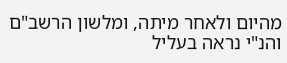מהיום ולאחר מיתה, ומלשון הרשב"ם והנ"י נראה בעליל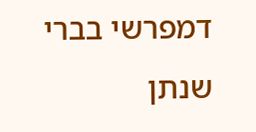דמפרשי בברי שנתן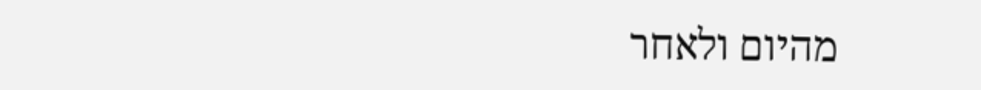מהיום ולאחר